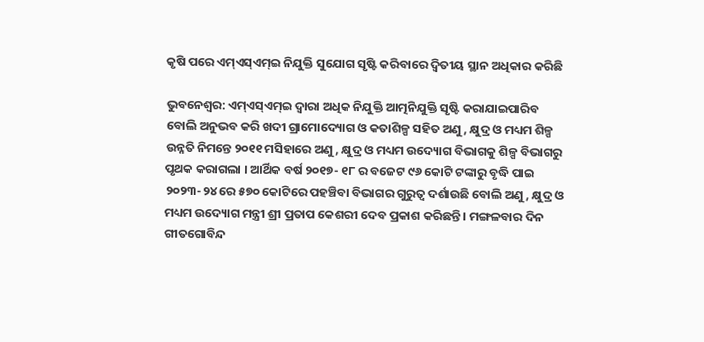କୃଷି ପରେ ଏମ୍‌ଏସ୍‌ଏମ୍‌ଇ ନିଯୁକ୍ତି ସୁଯୋଗ ସୃଷ୍ଟି କରିବାରେ ଦ୍ୱିତୀୟ ସ୍ଥାନ ଅଧିକାର କରିଛି

ଭୁବନେଶ୍ୱର: ଏମ୍‌ଏସ୍‌ଏମ୍‌ଇ ଦ୍ୱାରା ଅଧିକ ନିଯୁକ୍ତି ଆତ୍ମନିଯୁକ୍ତି ସୃଷ୍ଟି କରାଯାଇପାରିବ ବୋଲି ଅନୁଭବ କରି ଖଦୀ ଗ୍ରାମୋଦ୍ୟୋଗ ଓ କତାଶିଳ୍ପ ସହିତ ଅଣୁ, କ୍ଷୁଦ୍ର ଓ ମଧ୍ୟମ ଶିଳ୍ପ ଉନ୍ନତି ନିମନ୍ତେ ୨୦୧୧ ମସିହାରେ ଅଣୁ, କ୍ଷୁଦ୍ର ଓ ମଧ୍ୟମ ଉଦ୍ୟୋଗ ବିଭାଗକୁ ଶିଳ୍ପ ବିଭାଗରୁ ପୃଥକ କରାଗଲା । ଆର୍ଥିକ ବର୍ଷ ୨୦୧୭- ୧୮ ର ବଜେଟ ୯୬ କୋଟି ଟଙ୍କାରୁ ବୃଦ୍ଧି ପାଇ ୨୦୨୩-୨୪ ରେ ୫୭୦ କୋଟିରେ ପହଞ୍ଚିବା ବିଭାଗର ଗୁରୁତ୍ୱ ଦର୍ଶାଉଛି ବୋଲି ଅଣୁ, କ୍ଷୁଦ୍ର ଓ ମଧ୍ୟମ ଉଦ୍ୟୋଗ ମନ୍ତ୍ରୀ ଶ୍ରୀ ପ୍ରତାପ କେଶରୀ ଦେବ ପ୍ରକାଶ କରିଛନ୍ତି । ମଙ୍ଗଳବାର ଦିନ ଗୀତଗୋବିନ୍ଦ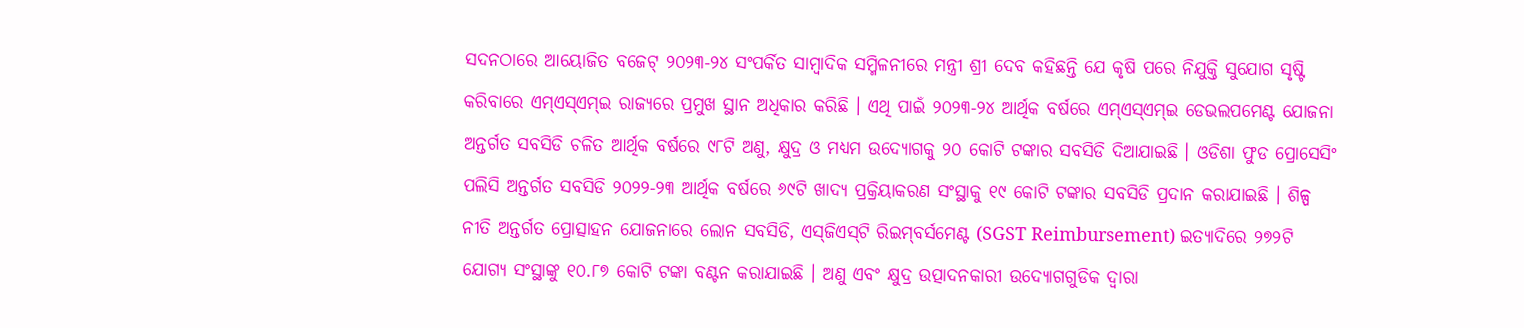ସଦନଠାରେ ଆୟୋଜିତ ବଜେଟ୍‌ ୨୦୨୩-୨୪ ସଂପର୍କିତ ସାମ୍ବାଦିକ ସମ୍ମିଳନୀରେ ମନ୍ତ୍ରୀ ଶ୍ରୀ ଦେବ କହିଛନ୍ତି ଯେ କୃଷି ପରେ ନିଯୁକ୍ତି ସୁଯୋଗ ସୃଷ୍ଟି କରିବାରେ ଏମ୍‌ଏସ୍‌ଏମ୍‌ଇ ରାଜ୍ୟରେ ପ୍ରମୁଖ ସ୍ଥାନ ଅଧିକାର କରିଛି । ଏଥି ପାଇଁ ୨୦୨୩-୨୪ ଆର୍ଥିକ ବର୍ଷରେ ଏମ୍‌ଏସ୍‌ଏମ୍‌ଇ ଡେଭଲପମେଣ୍ଟ ଯୋଜନା ଅନ୍ତର୍ଗତ ସବସିଡି ଚଳିତ ଆର୍ଥିକ ବର୍ଷରେ ୯୮ଟି ଅଣୁ, କ୍ଷୁଦ୍ର ଓ ମଧ୍ୟମ ଉଦ୍ୟୋଗକୁ ୨୦ କୋଟି ଟଙ୍କାର ସବସିଡି ଦିଆଯାଇଛି । ଓଡିଶା ଫୁଡ ପ୍ରୋସେସିଂ ପଲିସି ଅନ୍ତର୍ଗତ ସବସିଡି ୨୦୨୨-୨୩ ଆର୍ଥିକ ବର୍ଷରେ ୬୯ଟି ଖାଦ୍ୟ ପ୍ରକ୍ରିୟାକରଣ ସଂସ୍ଥାକୁ ୧୯ କୋଟି ଟଙ୍କାର ସବସିଡି ପ୍ରଦାନ କରାଯାଇଛି । ଶିଳ୍ପ ନୀତି ଅନ୍ତର୍ଗତ ପ୍ରୋତ୍ସାହନ ଯୋଜନାରେ ଲୋନ ସବସିଡି, ଏସ୍‌ଜିଏସ୍‌ଟି ରିଇମ୍‌ବର୍ସମେଣ୍ଟ (SGST Reimbursement) ଇତ୍ୟାଦିରେ ୨୭୨ଟି ଯୋଗ୍ୟ ସଂସ୍ଥାଙ୍କୁ ୧୦.୮୭ କୋଟି ଟଙ୍କା ବଣ୍ଟନ କରାଯାଇଛି । ଅଣୁ ଏବଂ କ୍ଷୁଦ୍ର ଉତ୍ପାଦନକାରୀ ଉଦ୍ୟୋଗଗୁଡିକ ଦ୍ୱାରା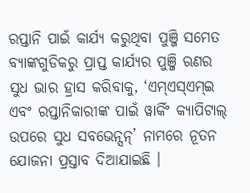ରପ୍ତାନି ପାଇଁ କାର୍ଯ୍ୟ କରୁଥିବା ପୁଞ୍ଜି ସମେତ ବ୍ୟାଙ୍କଗୁଡିକରୁ ପ୍ରାପ୍ତ କାର୍ଯ୍ୟର ପୁଞ୍ଜି ଋଣର ସୁଧ ଭାର ହ୍ରାସ କରିବାକୁ, ‘ଏମ୍‌ଏସ୍‌ଏମ୍‌ଇ ଏବଂ ରପ୍ତାନିକାରୀଙ୍କ ପାଇଁ ୱାର୍କିଂ କ୍ୟାପିଟାଲ୍‌ ଉପରେ ସୁଧ ସବଭେନ୍ସନ୍‌’ ନାମରେ ନୂତନ ଯୋଜନା ପ୍ରସ୍ତାବ ଦିଆଯାଇଛି ।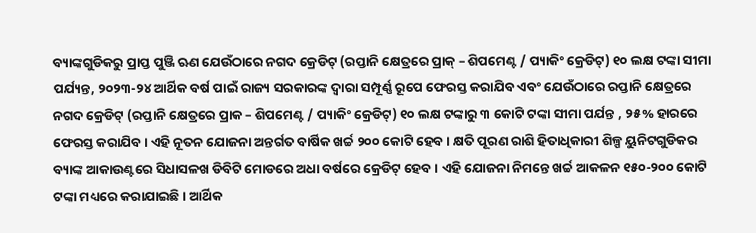ବ୍ୟାଙ୍କଗୁଡିକରୁ ପ୍ରାପ୍ତ ପୁଞ୍ଜି ଋଣ ଯେଉଁଠାରେ ନଗଦ କ୍ରେଡିଟ୍‌ (ରପ୍ତାନି କ୍ଷେତ୍ରରେ ପ୍ରାକ୍‌ – ଶିପମେଣ୍ଟ / ପ୍ୟାକିଂ କ୍ରେଡିଟ୍‌) ୧୦ ଲକ୍ଷ ଟଙ୍କା ସୀମା ପର୍ଯ୍ୟନ୍ତ, ୨୦୨୩-୨୪ ଆର୍ଥିକ ବର୍ଷ ପାଇଁ ରାଜ୍ୟ ସରକାରଙ୍କ ଦ୍ୱାରା ସମ୍ପୂର୍ଣ୍ଣ ରୂପେ ଫେରସ୍ତ କରାଯିବ ଏବଂ ଯେଉଁଠାରେ ରପ୍ତାନି କ୍ଷେତ୍ରରେ ନଗଦ କ୍ରେଡିଟ୍‌ (ରପ୍ତାନି କ୍ଷେତ୍ରରେ ପ୍ରାକ – ଶିପମେଣ୍ଟ / ପ୍ୟାକିଂ କ୍ରେଡିଟ୍‌) ୧୦ ଲକ୍ଷ ଟଙ୍କାରୁ ୩ କୋଟି ଟଙ୍କା ସୀମା ପର୍ଯନ୍ତ , ୨୫% ହାରରେ ଫେରସ୍ତ କରାଯିବ । ଏହି ନୂତନ ଯୋଜନା ଅନ୍ତର୍ଗତ ବାର୍ଷିକ ଖର୍ଚ୍ଚ ୨୦୦ କୋଟି ହେବ । କ୍ଷତି ପୂରଣ ରାଶି ହିତାଧିକାରୀ ଶିଳ୍ପ ୟୁନିଟଗୁଡିକର ବ୍ୟାଙ୍କ ଆକାଉଣ୍ଟରେ ସିଧାସଳଖ ଡିବିଟି ମୋଡରେ ଅଧା ବର୍ଷରେ କ୍ରେଡିଟ୍‌ ହେବ । ଏହି ଯୋଜନା ନିମନ୍ତେ ଖର୍ଚ୍ଚ ଆକଳନ ୧୫୦-୨୦୦ କୋଟି ଟଙ୍କା ମଧ୍ୟରେ କରାଯାଇଛି । ଆର୍ଥିକ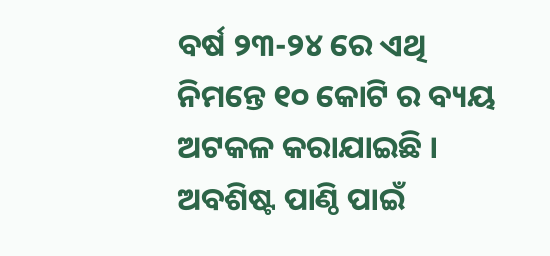ବର୍ଷ ୨୩-୨୪ ରେ ଏଥି ନିମନ୍ତେ ୧୦ କୋଟି ର ବ୍ୟୟ ଅଟକଳ କରାଯାଇଛି । ଅବଶିଷ୍ଟ ପାଣ୍ଠି ପାଇଁ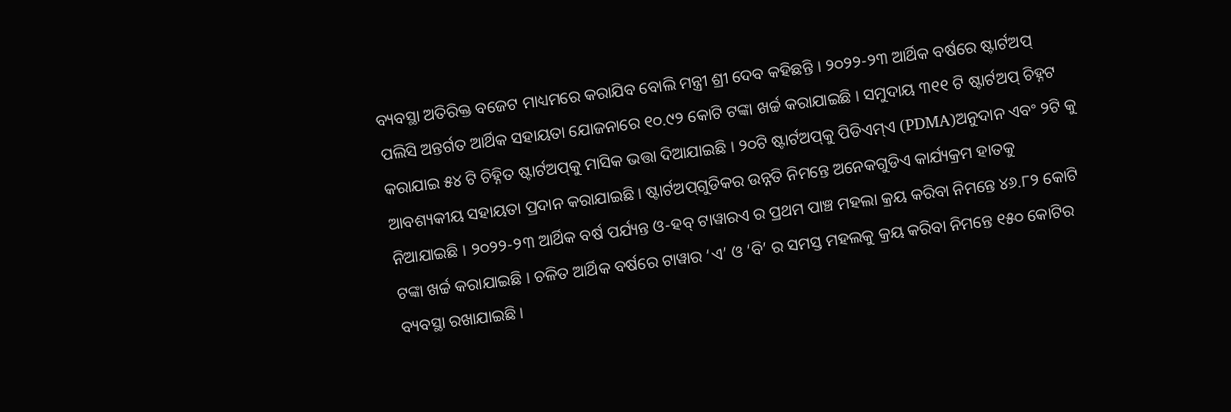ବ୍ୟବସ୍ଥା ଅତିରିକ୍ତ ବଜେଟ ମାଧ୍ୟମରେ କରାଯିବ ବୋଲି ମନ୍ତ୍ରୀ ଶ୍ରୀ ଦେବ କହିଛନ୍ତି । ୨୦୨୨-୨୩ ଆର୍ଥିକ ବର୍ଷରେ ଷ୍ଟାର୍ଟଅପ୍‌ ପଲିସି ଅନ୍ତର୍ଗତ ଆର୍ଥିକ ସହାୟତା ଯୋଜନାରେ ୧୦.୯୨ କୋଟି ଟଙ୍କା ଖର୍ଚ୍ଚ କରାଯାଇଛି । ସମୁଦାୟ ୩୧୧ ଟି ଷ୍ଟାର୍ଟଅପ୍‌ ଚିହ୍ନଟ କରାଯାଇ ୫୪ ଟି ଚିହ୍ନିତ ଷ୍ଟାର୍ଟଅପ୍‌କୁ ମାସିକ ଭତ୍ତା ଦିଆଯାଇଛି । ୨୦ଟି ଷ୍ଟାର୍ଟଅପ୍‌କୁ ପିଡିଏମ୍‌ଏ (PDMA)ଅନୁଦାନ ଏବଂ ୨ଟି କୁ ଆବଶ୍ୟକୀୟ ସହାୟତା ପ୍ରଦାନ କରାଯାଇଛି । ଷ୍ଟାର୍ଟଅପ୍‌ଗୁଡିକର ଉନ୍ନତି ନିମନ୍ତେ ଅନେକଗୁଡିଏ କାର୍ଯ୍ୟକ୍ରମ ହାତକୁ ନିଆଯାଇଛି । ୨୦୨୨-୨୩ ଆର୍ଥିକ ବର୍ଷ ପର୍ଯ୍ୟନ୍ତ ଓ-ହବ୍‌ ଟାୱାରଏ ର ପ୍ରଥମ ପାଞ୍ଚ ମହଲା କ୍ରୟ କରିବା ନିମନ୍ତେ ୪୬.୮୨ କୋଟି ଟଙ୍କା ଖର୍ଚ୍ଚ କରାଯାଇଛି । ଚଳିତ ଆର୍ଥିକ ବର୍ଷରେ ଟାୱାର ‘ଏ’ ଓ ‘ବି’ ର ସମସ୍ତ ମହଲକୁ କ୍ରୟ କରିବା ନିମନ୍ତେ ୧୫୦ କୋଟିର ବ୍ୟବସ୍ଥା ରଖାଯାଇଛି ।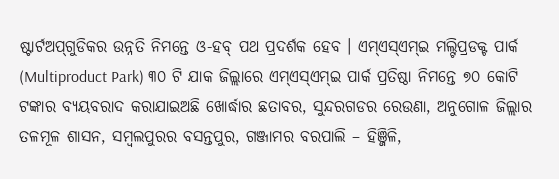ଷ୍ଟାର୍ଟଅପ୍‌ଗୁଡିକର ଉନ୍ନତି ନିମନ୍ତେ ଓ-ହବ୍‌ ପଥ ପ୍ରଦର୍ଶକ ହେବ । ଏମ୍‌ଏସ୍‌ଏମ୍‌ଇ ମଲ୍ଟିପ୍ରଡକ୍ଟ ପାର୍କ (Multiproduct Park) ୩୦ ଟି ଯାକ ଜିଲ୍ଲାରେ ଏମ୍‌ଏସ୍‌ଏମ୍‌ଇ ପାର୍କ ପ୍ରତିଷ୍ଠା ନିମନ୍ତେ ୭୦ କୋଟି ଟଙ୍କାର ବ୍ୟୟବରାଦ କରାଯାଇଅଛି ଖୋର୍ଦ୍ଧାର ଛତାବର, ସୁନ୍ଦରଗଡର ରେଉଣା, ଅନୁଗୋଳ ଜିଲ୍ଲାର ତଳମୂଳ ଶାସନ, ସମ୍ବଲପୁରର ବସନ୍ତପୁର, ଗଞ୍ଜାମର ବରପାଲି – ହିଞ୍ଜିଳି,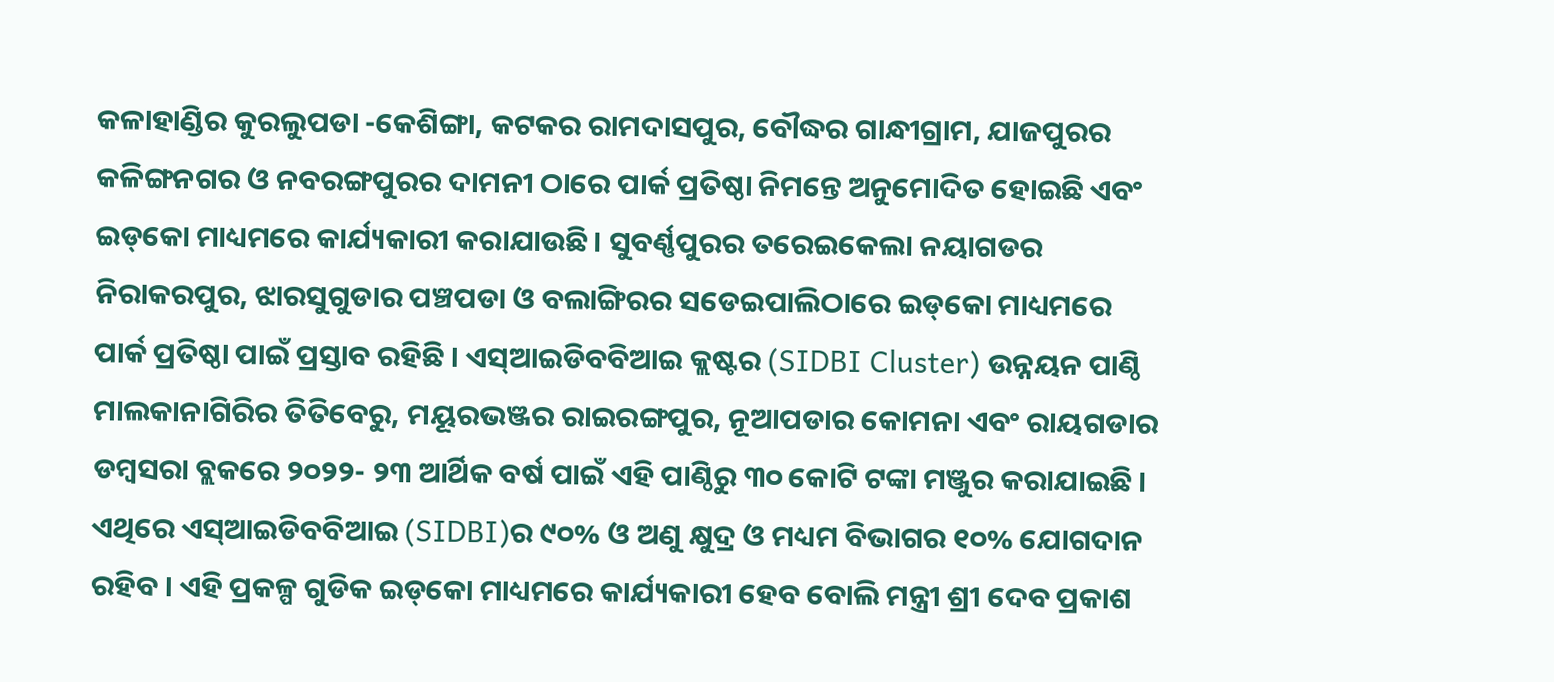କଳାହାଣ୍ଡିର କୁରଲୁପଡା -କେଶିଙ୍ଗା, କଟକର ରାମଦାସପୁର, ବୌଦ୍ଧର ଗାନ୍ଧୀଗ୍ରାମ, ଯାଜପୁରର କଳିଙ୍ଗନଗର ଓ ନବରଙ୍ଗପୁରର ଦାମନୀ ଠାରେ ପାର୍କ ପ୍ରତିଷ୍ଠା ନିମନ୍ତେ ଅନୁମୋଦିତ ହୋଇଛି ଏବଂ ଇଡ୍‌କୋ ମାଧ୍ୟମରେ କାର୍ଯ୍ୟକାରୀ କରାଯାଉଛି । ସୁବର୍ଣ୍ଣପୁରର ତରେଇକେଲା ନୟାଗଡର ନିରାକରପୁର, ଝାରସୁଗୁଡାର ପଞ୍ଚପଡା ଓ ବଲାଙ୍ଗିରର ସଡେଇପାଲିଠାରେ ଇଡ୍‌କୋ ମାଧ୍ୟମରେ ପାର୍କ ପ୍ରତିଷ୍ଠା ପାଇଁ ପ୍ରସ୍ତାବ ରହିଛି । ଏସ୍‌ଆଇଡିବବିଆଇ କ୍ଲଷ୍ଟର (SIDBI Cluster) ଉନ୍ନୟନ ପାଣ୍ଠି ମାଲକାନାଗିରିର ତିତିବେରୁ, ମୟୂରଭଞ୍ଜର ରାଇରଙ୍ଗପୁର, ନୂଆପଡାର କୋମନା ଏବଂ ରାୟଗଡାର ଡମ୍ବସରା ବ୍ଲକରେ ୨୦୨୨- ୨୩ ଆର୍ଥିକ ବର୍ଷ ପାଇଁ ଏହି ପାଣ୍ଠିରୁ ୩୦ କୋଟି ଟଙ୍କା ମଞ୍ଜୁର କରାଯାଇଛି । ଏଥିରେ ଏସ୍‌ଆଇଡିବବିଆଇ (SIDBI)ର ୯୦% ଓ ଅଣୁ କ୍ଷୁଦ୍ର ଓ ମଧ୍ୟମ ବିଭାଗର ୧୦% ଯୋଗଦାନ ରହିବ । ଏହି ପ୍ରକଳ୍ପ ଗୁଡିକ ଇଡ୍‌କୋ ମାଧ୍ୟମରେ କାର୍ଯ୍ୟକାରୀ ହେବ ବୋଲି ମନ୍ତ୍ରୀ ଶ୍ରୀ ଦେବ ପ୍ରକାଶ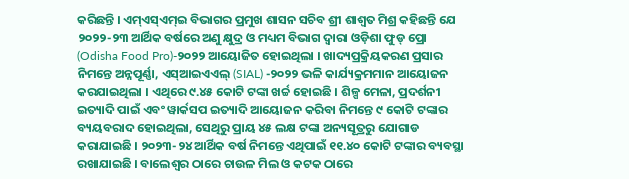କରିଛନ୍ତି । ଏମ୍‌ଏସ୍‌ଏମ୍‌ଇ ବିଭାଗର ପ୍ରମୁଖ ଶାସନ ସଚିବ ଶ୍ରୀ ଶାଶ୍ୱତ ମିଶ୍ର କହିଛନ୍ତି ଯେ ୨୦୨୨-୨୩ ଆର୍ଥିକ ବର୍ଷରେ ଅଣୁ କ୍ଷୁଦ୍ର ଓ ମଧ୍ୟମ ବିଭାଗ ଦ୍ୱାରା ଓଡ଼ିଶା ଫୁଡ୍‌ ପ୍ରୋ (Odisha Food Pro)-୨୦୨୨ ଆୟୋଜିତ ହୋଇଥିଲା । ଖାଦ୍ୟପ୍ରକ୍ରିୟକରଣ ପ୍ରସାର ନିମନ୍ତେ ଅନ୍ନପୂର୍ଣ୍ଣା, ଏସ୍‌ଆଇଏଏଲ୍‌ (SIAL) -୨୦୨୨ ଭଳି କାର୍ଯ୍ୟକ୍ରମମାନ ଆୟୋଜନ କରଯାଇଥିଲା । ଏଥିରେ ୯.୪୫ କୋଟି ଟଙ୍କା ଖର୍ଚ୍ଚ ହୋଇଛି । ଶିଳ୍ପ ମେଳା, ପ୍ରଦର୍ଶନୀ ଇତ୍ୟାଦି ପାଇଁ ଏବଂ ୱାର୍କସପ ଇତ୍ୟାଦି ଆୟୋଜନ କରିବା ନିମନ୍ତେ ୯ କୋଟି ଟଙ୍କାର ବ୍ୟୟବରାଦ ହୋଇଥିଲା, ସେଥିରୁ ପ୍ରାୟ ୪୫ ଲକ୍ଷ ଟଙ୍କା ଅନ୍ୟସୂତ୍ରରୁ ଯୋଗାଡ କରାଯାଇଛି । ୨୦୨୩-୨୪ ଆର୍ଥିକ ବର୍ଷ ନିମନ୍ତେ ଏଥିପାଇଁ ୧୧.୪୦ କୋଟି ଟଙ୍କାର ବ୍ୟବସ୍ଥା ରଖାଯାଇଛି । ବାଲେଶ୍ୱର ଠାରେ ଚାଉଳ ମିଲ ଓ କଟକ ଠାରେ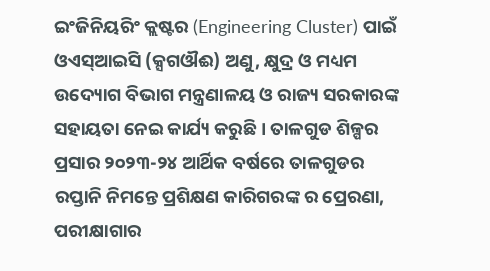ଇଂଜିନିୟରିଂ କ୍ଲଷ୍ଟର (Engineering Cluster) ପାଇଁ ଓଏସ୍‌ଆଇସି (କ୍ସଗଔଈ) ଅଣୁ, କ୍ଷୁଦ୍ର ଓ ମଧ୍ୟମ ଉଦ୍ୟୋଗ ବିଭାଗ ମନ୍ତ୍ରଣାଳୟ ଓ ରାଜ୍ୟ ସରକାରଙ୍କ ସହାୟତା ନେଇ କାର୍ଯ୍ୟ କରୁଛି । ତାଳଗୁଡ ଶିଳ୍ପର ପ୍ରସାର ୨୦୨୩-୨୪ ଆର୍ଥିକ ବର୍ଷରେ ତାଳଗୁଡର ରପ୍ତାନି ନିମନ୍ତେ ପ୍ରଶିକ୍ଷଣ କାରିଗରଙ୍କ ର ପ୍ରେରଣା, ପରୀକ୍ଷାଗାର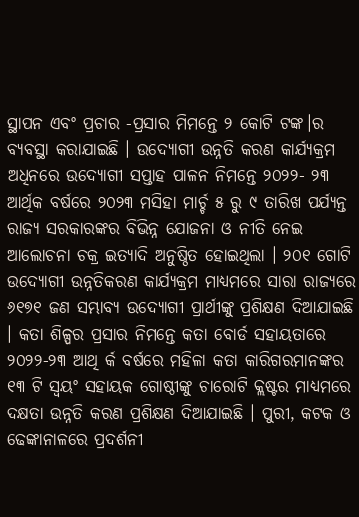ସ୍ଥାପନ ଏବଂ ପ୍ରଚାର -ପ୍ରସାର ମିମନ୍ତେ ୨ କୋଟି ଟଙ୍କ।ର ବ୍ୟବସ୍ଥା କରାଯାଇଛି । ଉଦ୍ୟୋଗୀ ଉନ୍ନତି କରଣ କାର୍ଯ୍ୟକ୍ରମ ଅଧିନରେ ଉଦ୍ୟୋଗୀ ସପ୍ତାହ ପାଳନ ନିମନ୍ତେ ୨୦୨୨- ୨୩ ଆର୍ଥିକ ବର୍ଷରେ ୨୦୨୩ ମସିହା ମାର୍ଚ୍ଚ ୫ ରୁ ୯ ତାରିଖ ପର୍ଯ୍ୟନ୍ତ ରାଜ୍ୟ ସରକାରଙ୍କର ବିଭିନ୍ନ ଯୋଜନା ଓ ନୀତି ନେଇ ଆଲୋଚନା ଚକ୍ର ଇତ୍ୟାଦି ଅନୁଷ୍ଠିତ ହୋଇଥିଲା । ୨୦୧ ଗୋଟି ଉଦ୍ୟୋଗୀ ଉନ୍ନତିକରଣ କାର୍ଯ୍ୟକ୍ରମ ମାଧ୍ୟମରେ ସାରା ରାଜ୍ୟରେ ୬୧୭୧ ଜଣ ସମ୍ଭାବ୍ୟ ଉଦ୍ୟୋଗୀ ପ୍ରାର୍ଥୀଙ୍କୁ ପ୍ରଶିକ୍ଷଣ ଦିଆଯାଇଛି । କତା ଶିଳ୍ପର ପ୍ରସାର ନିମନ୍ତେ କତା ବୋର୍ଡ ସହାୟତାରେ ୨୦୨୨-୨୩ ଆଥି ର୍କ ବର୍ଷରେ ମହିଳା କତା କାରିଗରମାନଙ୍କର ୧୩ ଟି ସ୍ୱୟଂ ସହାୟକ ଗୋଷ୍ଠୀଙ୍କୁ ଚାରୋଟି କ୍ଲଷ୍ଟର ମାଧ୍ୟମରେ ଦକ୍ଷତା ଉନ୍ନତି କରଣ ପ୍ରଶିକ୍ଷଣ ଦିଆଯାଇଛି । ପୁରୀ, କଟକ ଓ ଢେଙ୍କାନାଳରେ ପ୍ରଦର୍ଶନୀ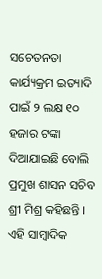ସଚେତନତା କାର୍ଯ୍ୟକ୍ରମ ଇତ୍ୟାଦି ପାଇଁ ୨ ଲକ୍ଷ ୧୦ ହଜାର ଟଙ୍କା ଦିଆଯାଇଛି ବୋଲି ପ୍ରମୁଖ ଶାସନ ସଚିବ ଶ୍ରୀ ମିଶ୍ର କହିଛନ୍ତି । ଏହି ସାମ୍ବାଦିକ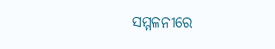ସମ୍ମଳନୀରେ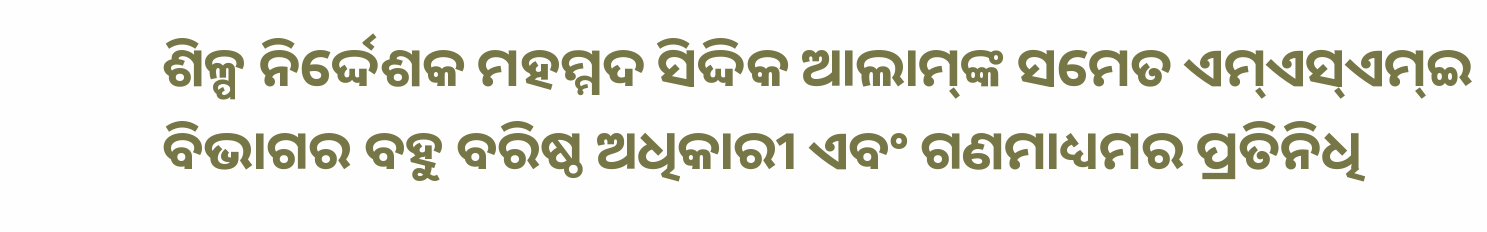ଶିଳ୍ପ ନିର୍ଦ୍ଦେଶକ ମହମ୍ମଦ ସିଦ୍ଦିକ ଆଲାମ୍‌ଙ୍କ ସମେତ ଏମ୍‌ଏସ୍‌ଏମ୍‌ଇ ବିଭାଗର ବହୁ ବରିଷ୍ଠ ଅଧିକାରୀ ଏବଂ ଗଣମାଧ୍ୟମର ପ୍ରତିନିଧି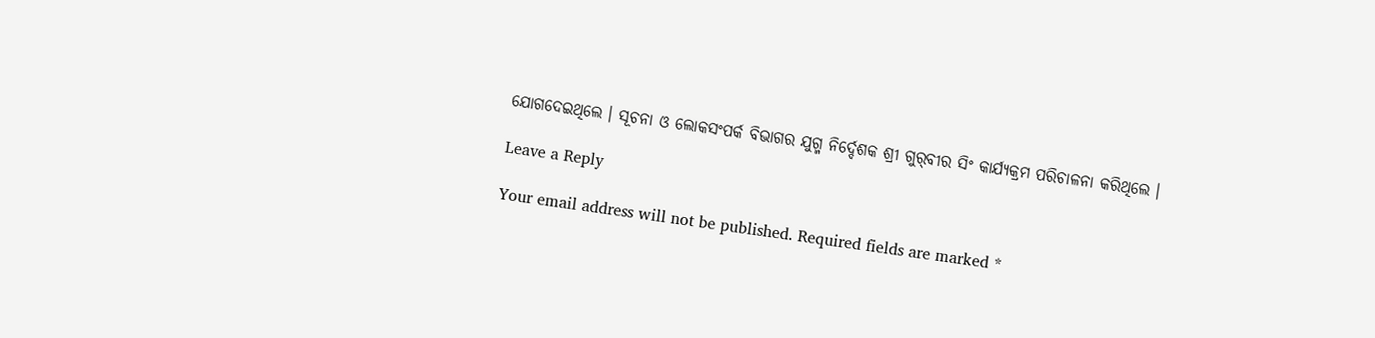ଯୋଗଦେଇଥିଲେ । ସୂଚନା ଓ ଲୋକସଂପର୍କ ବିଭାଗର ଯୁଗ୍ମ ନିର୍ଦ୍ଦେଶକ ଶ୍ରୀ ଗୁର୍‌ବୀର ସିଂ କାର୍ଯ୍ୟକ୍ରମ ପରିଚାଳନା କରିଥିଲେ ।

Leave a Reply

Your email address will not be published. Required fields are marked *